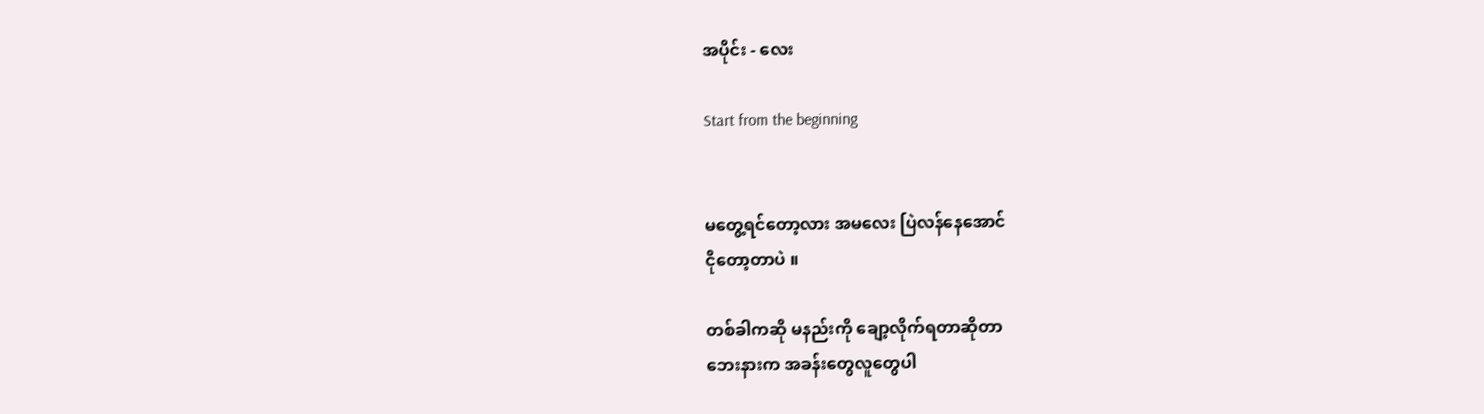အပိုင်း - လေး

Start from the beginning


မတွေ့ရင်တော့လား အမလေး ပြဲလန်နေအောင်
ငိုတော့တာပဲ ။

တစ်ခါကဆို မနည်းကို ချော့လိုက်ရတာဆိုတာ
ဘေးနားက အခန်းတွေလူတွေပါ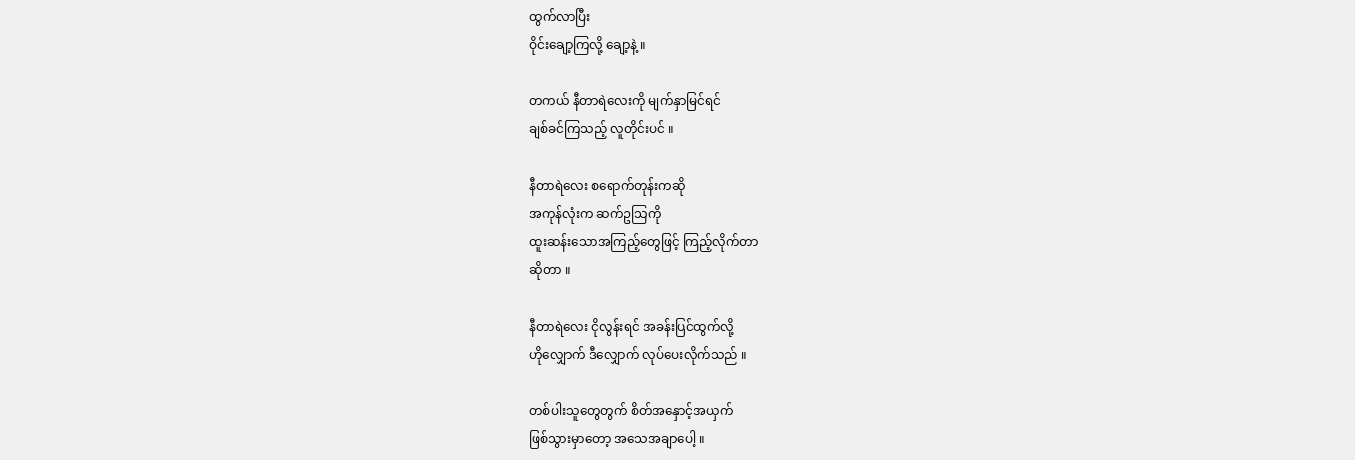ထွက်လာပြီး
ဝိုင်းချော့ကြလို့ ချော့နဲ့ ။

တကယ် နီတာရဲလေးကို မျက်နှာမြင်ရင်
ချစ်ခင်ကြသည့် လူတိုင်းပင် ။

နီတာရဲလေး စရောက်တုန်းကဆို
အကုန်လုံးက ဆက်ဥသြကို
ထူးဆန်းသောအကြည့်တွေဖြင့် ကြည့်လိုက်တာ
ဆိုတာ ။

နီတာရဲလေး ငိုလွန်းရင် အခန်းပြင်ထွက်လို့
ဟိုလျှောက် ဒီလျှောက် လုပ်ပေးလိုက်သည် ။

တစ်ပါးသူတွေတွက် စိတ်အနှောင့်အယှက်
ဖြစ်သွားမှာတော့ အသေအချာပေါ့ ။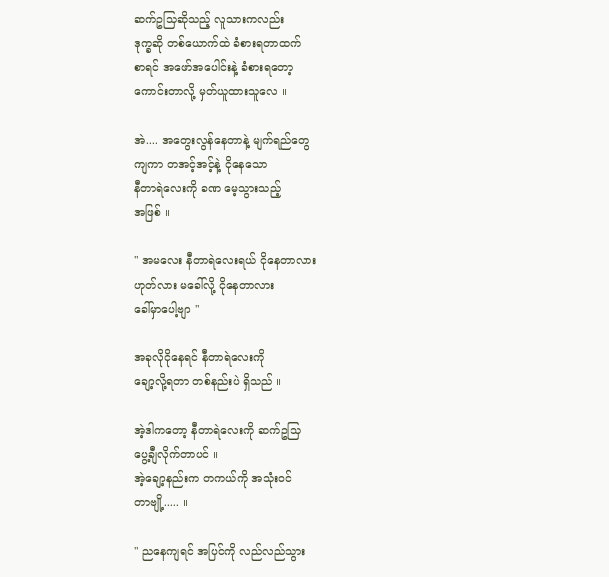ဆက်ဥသြဆိုသည့် လူသားကလည်း
ဒုက္ခဆို တစ်ယောက်ထဲ ခံစားရတာထက်
စာရင် အဖော်အပေါင်းနဲ့ ခံစားရတော့
ကောင်းတာလို့ မှတ်ယူထားသူလေ ။

အဲ.... အတွေးလွန်နေတာနဲ့ မျက်ရည်တွေ
ကျကာ တအင့်အင့်နဲ့ ငိုနေသော
နီတာရဲလေးကို ခဏ မေ့သွားသည့်
အဖြစ် ။

" အမလေး နီတာရဲလေးရယ် ငိုနေတာလား
ဟုတ်လား မခေါ်လို့ ငိုနေတာလား
ခေါ်မှာပေါ့ဗျာ "

အခုလိုငိုနေရင် နီတာရဲလေးကို
ချော့လို့ရတာ တစ်နည်းပဲ ရှိသည် ။

အဲ့ဒါကတော့ နီတာရဲလေးကို ဆက်ဥသြ
ပွေ့ချီလိုက်တာပင် ။
အဲ့ချော့နည်းက တကယ်ကို အသုံးဝင်
တာဗျို့..... ။

" ညနေကျရင် အပြင်ကို လည်လည်သွား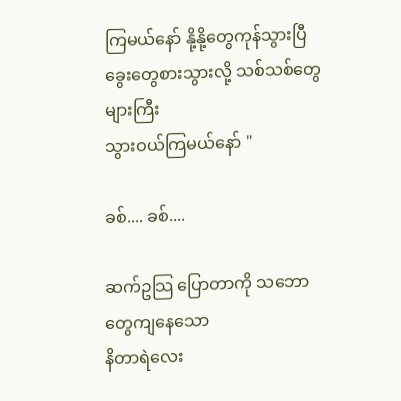ကြမယ်နော် နို့နို့တွေကုန်သွားပြီ
ခွေးတွေစားသွားလို့ သစ်သစ်တွေများကြီး
သွားဝယ်ကြမယ်နော် "

ခစ်.... ခစ်....

ဆက်ဥသြ ပြောတာကို သဘောတွေကျနေသော
နိတာရဲလေး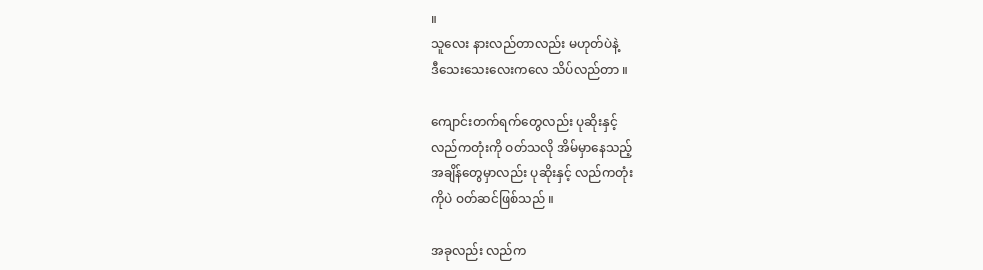။
သူလေး နားလည်တာလည်း မဟုတ်ပဲနဲ့
ဒီသေးသေးလေးကလေ သိပ်လည်တာ ။

ကျောင်းတက်ရက်တွေလည်း ပုဆိုးနှင့်
လည်ကတုံးကို ဝတ်သလို အိမ်မှာနေသည့်
အချိန်တွေမှာလည်း ပုဆိုးနှင့် လည်ကတုံး
ကိုပဲ ဝတ်ဆင်ဖြစ်သည် ။

အခုလည်း လည်က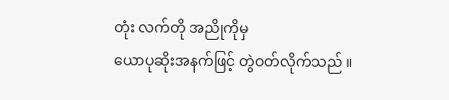တုံး လက်တို အညိုကိုမှ
ယောပုဆိုးအနက်ဖြင့် တွဲဝတ်လိုက်သည် ။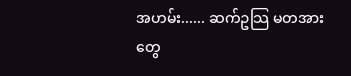အဟမ်း...... ဆက်ဥသြ မတအားတွေ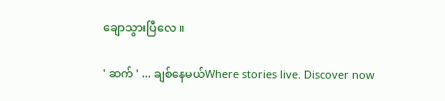ချောသွားပြီလေ ။

' ဆက် ' ... ချစ်နေမယ်Where stories live. Discover now